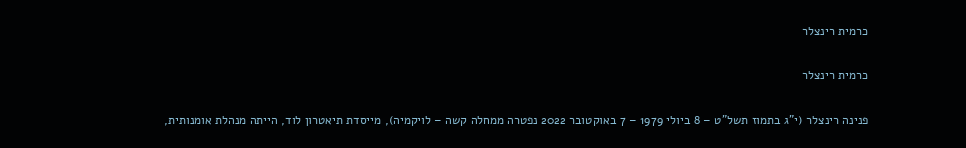כרמית רינצלר

כרמית רינצלר

פנינה רינצלר (י"ג בתמוז תשל"ט – 8 ביולי 1979 – 7 באוקטובר 2022 נפטרה ממחלה קשה – לויקמיה), מייסדת תיאטרון לוד, הייתה מנהלת אומנותית,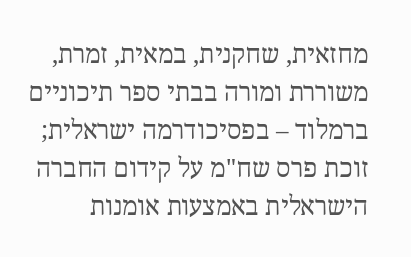מחזאית, שחקנית, במאית, זמרת, משוררת ומורה בבתי ספר תיכוניים ברמלוד – בפסיכודרמה ישראלית; זוכת פרס שח"מ על קידום החברה הישראלית באמצעות אומנות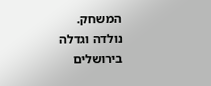המשחק.
נולדה וגדלה בירושלים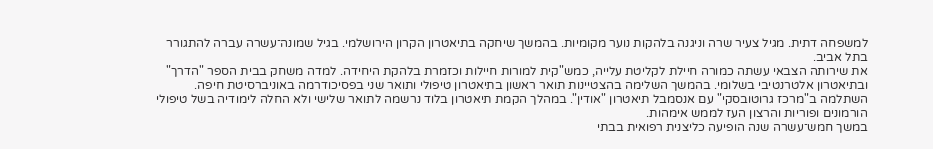למשפחה דתית. מגיל צעיר שרה וניגנה בלהקות נוער מקומיות. בהמשך שיחקה בתיאטרון הקרון הירושלמי. בגיל שמונה־עשרה עברה להתגורר בתל אביב.
את שירותה הצבאי עשתה כמורה חיילת לקליטת עלייה, כמש"קית למורות חיילות וכזמרת בלהקת היחידה. למדה משחק בבית הספר "הדרך" ובתיאטרון אלטרנטיבי בשלומי. בהמשך השלימה בהצטיינות תואר ראשון בתיאטרון טיפולי ותואר שני בפסיכודרמה באוניברסיטת חיפה. השתלמה ב"מרכז גרוטובסקי" עם אנסמבל תיאטרון "אודין". במהלך הקמת תיאטרון בלוד נרשמה לתואר שלישי ולא החלה לימודיה בשל טיפולי הורמונים ופוריות והרצון העז לממש אימהות.
במשך חמש־עשרה שנה הופיעה כליצנית רפואית בבתי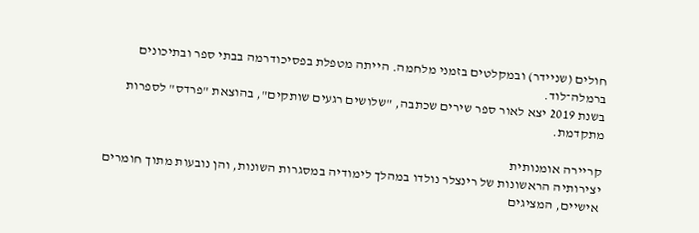חולים (שניידר) ובמקלטים בזמני מלחמה. הייתה מטפלת בפסיכודרמה בבתי ספר ובתיכונים ברמלה־לוד.
בשנת 2019 יצא לאור ספר שירים שכתבה, "שלושים רגעים שותקים", בהוצאת "פרדס" לספרות מתקדמת.

קריירה אומנותית
יצירותיה הראשונות של רינצלר נולדו במהלך לימודיה במסגרות השונות, והן נובעות מתוך חומרים אישיים, המציגים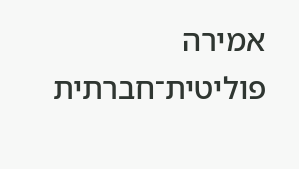אמירה פוליטית־חברתית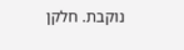נוקבת. חלקן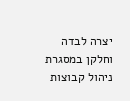יצרה לבדה וחלקן במסגרת ניהול קבוצות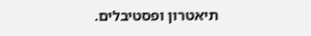תיאטרון ופסטיבלים.